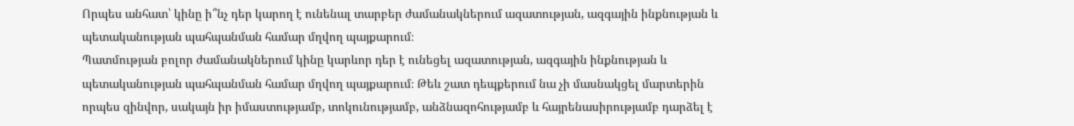Որպես անհատ՝ կինը ի՞նչ դեր կարող է ունենալ տարբեր ժամանակներում ազատության, ազգային ինքնության և պետականության պահպանման համար մղվող պայքարում։
Պատմության բոլոր ժամանակներում կինը կարևոր դեր է ունեցել ազատության, ազգային ինքնության և պետականության պահպանման համար մղվող պայքարում։ Թեև շատ դեպքերում նա չի մասնակցել մարտերին որպես զինվոր, սակայն իր իմաստությամբ, տոկունությամբ, անձնազոհությամբ և հայրենասիրությամբ դարձել է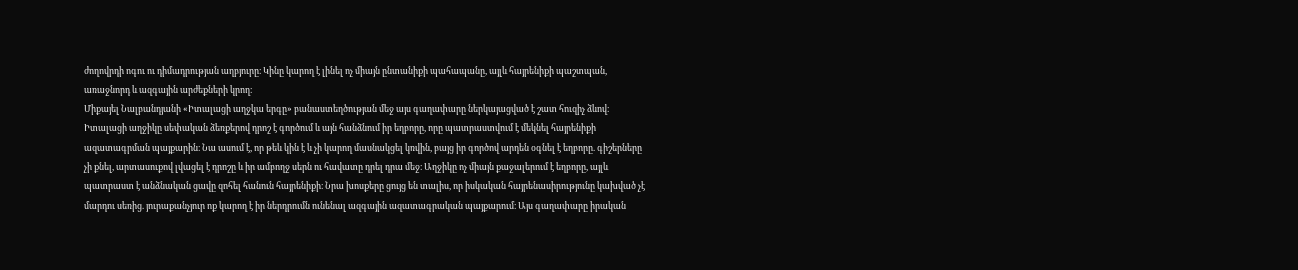ժողովրդի ոգու ու դիմադրության աղբյուրը։ Կինը կարող է լինել ոչ միայն ընտանիքի պահապանը, այլև հայրենիքի պաշտպան, առաջնորդ և ազգային արժեքների կրող։
Միքայել Նալբանդյանի «Իտալացի աղջկա երգը» բանաստեղծության մեջ այս գաղափարը ներկայացված է շատ հուզիչ ձևով։ Իտալացի աղջիկը սեփական ձեռքերով դրոշ է գործում և այն հանձնում իր եղբորը, որը պատրաստվում է մեկնել հայրենիքի ազատագրման պայքարին։ Նա ասում է, որ թեև կին է և չի կարող մասնակցել կռվին, բայց իր գործով արդեն օգնել է եղբորը. գիշերները չի քնել, արտասուքով լվացել է դրոշը և իր ամբողջ սերն ու հավատը դրել դրա մեջ։ Աղջիկը ոչ միայն քաջալերում է եղբորը, այլև պատրաստ է անձնական ցավը զոհել հանուն հայրենիքի։ Նրա խոսքերը ցույց են տալիս, որ իսկական հայրենասիրությունը կախված չէ մարդու սեռից. յուրաքանչյուր ոք կարող է իր ներդրումն ունենալ ազգային ազատագրական պայքարում։ Այս գաղափարը իրական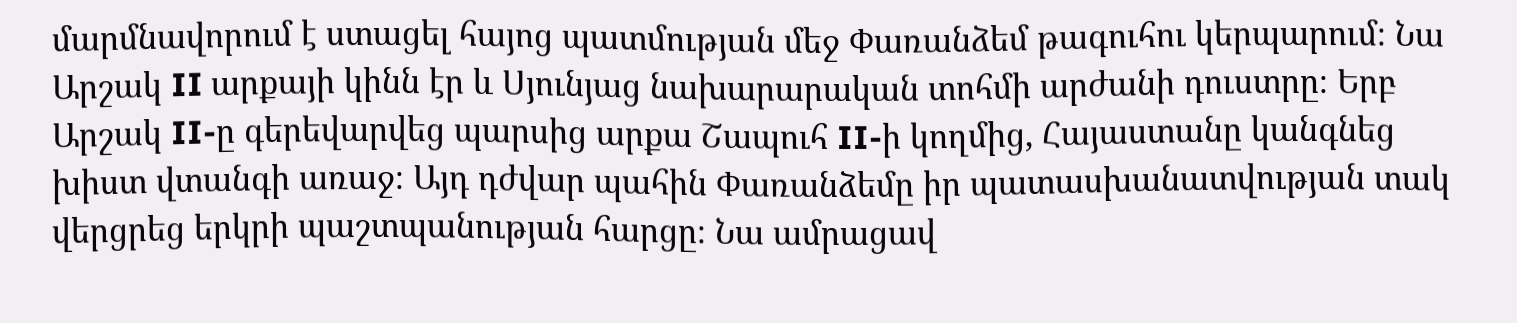մարմնավորում է ստացել հայոց պատմության մեջ Փառանձեմ թագուհու կերպարում։ Նա Արշակ II արքայի կինն էր և Սյունյաց նախարարական տոհմի արժանի դուստրը։ Երբ Արշակ II-ը գերեվարվեց պարսից արքա Շապուհ II-ի կողմից, Հայաստանը կանգնեց խիստ վտանգի առաջ։ Այդ դժվար պահին Փառանձեմը իր պատասխանատվության տակ վերցրեց երկրի պաշտպանության հարցը։ Նա ամրացավ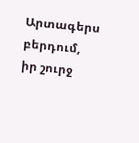Արտագերս բերդում, իր շուրջ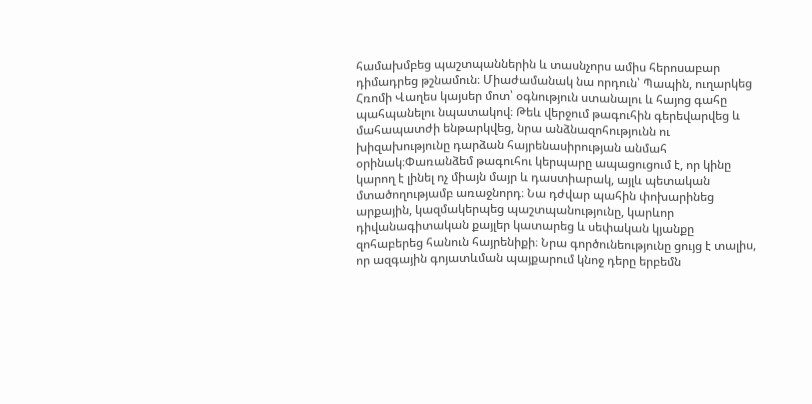համախմբեց պաշտպաններին և տասնչորս ամիս հերոսաբար դիմադրեց թշնամուն։ Միաժամանակ նա որդուն՝ Պապին, ուղարկեց Հռոմի Վաղես կայսեր մոտ՝ օգնություն ստանալու և հայոց գահը պահպանելու նպատակով։ Թեև վերջում թագուհին գերեվարվեց և մահապատժի ենթարկվեց, նրա անձնազոհությունն ու խիզախությունը դարձան հայրենասիրության անմահ օրինակ։Փառանձեմ թագուհու կերպարը ապացուցում է, որ կինը կարող է լինել ոչ միայն մայր և դաստիարակ, այլև պետական մտածողությամբ առաջնորդ։ Նա դժվար պահին փոխարինեց արքային, կազմակերպեց պաշտպանությունը, կարևոր դիվանագիտական քայլեր կատարեց և սեփական կյանքը զոհաբերեց հանուն հայրենիքի։ Նրա գործունեությունը ցույց է տալիս, որ ազգային գոյատևման պայքարում կնոջ դերը երբեմն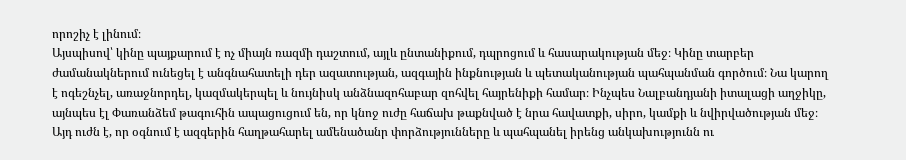որոշիչ է լինում։
Այսպիսով՝ կինը պայքարում է ոչ միայն ռազմի դաշտում, այլև ընտանիքում, դպրոցում և հասարակության մեջ։ Կինը տարբեր ժամանակներում ունեցել է անգնահատելի դեր ազատության, ազգային ինքնության և պետականության պահպանման գործում։ Նա կարող է ոգեշնչել, առաջնորդել, կազմակերպել և նույնիսկ անձնազոհաբար զոհվել հայրենիքի համար։ Ինչպես Նալբանդյանի իտալացի աղջիկը, այնպես էլ Փառանձեմ թագուհին ապացուցում են, որ կնոջ ուժը հաճախ թաքնված է նրա հավատքի, սիրո, կամքի և նվիրվածության մեջ։ Այդ ուժն է, որ օգնում է ազգերին հաղթահարել ամենածանր փորձությունները և պահպանել իրենց անկախությունն ու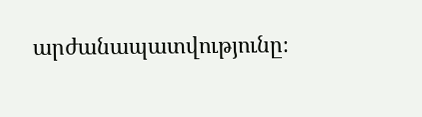արժանապատվությունը։